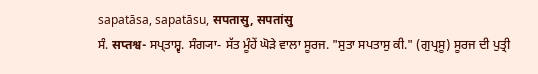sapatāsa, sapatāsu, सपतासु, सपतांसु
ਸੰ. सप्तश्व- ਸਪ੍ਤਾਸ਼੍ਵ. ਸੰਗ੍ਯਾ- ਸੱਤ ਮੂੰਹੇਂ ਘੋੜੇ ਵਾਲਾ ਸੂਰਜ. "ਸੁਤਾ ਸਪਤਾਸੁ ਕੀ." (ਗੁਪ੍ਰਸੂ) ਸੂਰਜ ਦੀ ਪੁਤ੍ਰੀ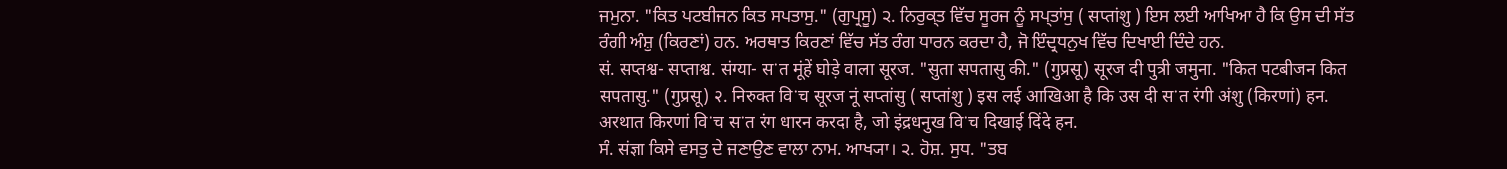ਜਮੁਨਾ. "ਕਿਤ ਪਟਬੀਜਨ ਕਿਤ ਸਪਤਾਸੁ." (ਗੁਪ੍ਰਸੂ) ੨. ਨਿਰੁਕ੍ਤ ਵਿੱਚ ਸੂਰਜ ਨੂੰ ਸਪ੍ਤਾਂਸੁ ( सप्तांशु ) ਇਸ ਲਈ ਆਖਿਆ ਹੈ ਕਿ ਉਸ ਦੀ ਸੱਤ ਰੰਗੀ ਅੰਸ਼ੁ (ਕਿਰਣਾਂ) ਹਨ. ਅਰਥਾਤ ਕਿਰਣਾਂ ਵਿੱਚ ਸੱਤ ਰੰਗ ਧਾਰਨ ਕਰਦਾ ਹੈ, ਜੋ ਇੰਦ੍ਰਧਨੁਖ ਵਿੱਚ ਦਿਖਾਈ ਦਿੰਦੇ ਹਨ.
सं. सप्तश्व- सप्ताश्व. संग्या- सॱत मूंहें घोड़े वाला सूरज. "सुता सपतासु की." (गुप्रसू) सूरज दी पुत्री जमुना. "कित पटबीजन कित सपतासु." (गुप्रसू) २. निरुक्त विॱच सूरज नूं सप्तांसु ( सप्तांशु ) इस लई आखिआ है कि उस दी सॱत रंगी अंशु (किरणां) हन. अरथात किरणां विॱच सॱत रंग धारन करदा है, जो इंद्रधनुख विॱच दिखाई दिंदे हन.
ਸੰ. संज्ञा ਕਿਸੇ ਵਸਤੁ ਦੇ ਜਣਾਉਣ ਵਾਲਾ ਨਾਮ. ਆਖ੍ਯਾ। ੨. ਹੋਸ਼. ਸੁਧ. "ਤਬ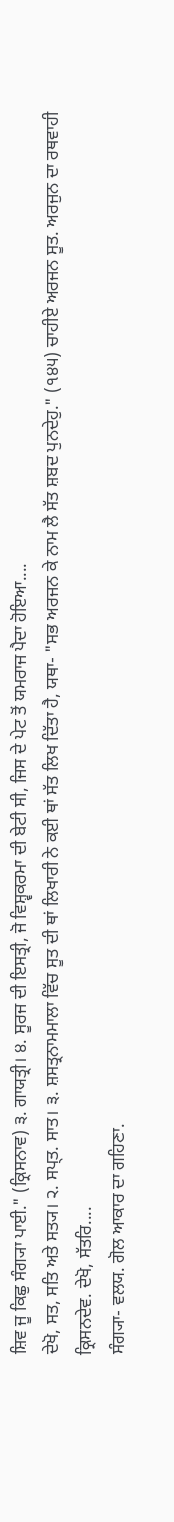ਸ਼ਿਵ ਜੂ ਕਿਛੁ ਸੰਗ੍ਯਾ ਪਾਈ." (ਕ੍ਰਿਸਨਾਵ) ੩. ਗਾਯਤ੍ਰੀ। ੪. ਸੂਰਜ ਦੀ ਇਸਤ੍ਰੀ, ਜੋ ਵਿਸ਼੍ਵਕਰਮਾ ਦੀ ਬੇਟੀ ਸੀ, ਜਿਸ ਦੇ ਪੇਟ ਤੋਂ ਯਮਰਾਜ ਪੈਦਾ ਹੋਇਆ....
ਦੇਖੋ, ਸਤ, ਸਤਿ ਅਤੇ ਸਤ੍ਯ। ੨. ਸਪ੍ਤ. ਸਾਤ। ੩. ਸ਼ਸਤ੍ਰਨਾਮਮਾਲਾ ਵਿੱਚ ਸੂਤ ਦੀ ਥਾਂ ਲਿਖਾਰੀ ਨੇ ਕਈ ਥਾਂ ਸੱਤ ਲਿਖ ਦਿੱਤਾ ਹੈ, ਯਥਾ- "ਸਭ ਅਰਜਨ ਕੇ ਨਾਮ ਲੈ ਸੱਤ ਸ਼ਬਦ ਪੁਨਦੇਹੁ." (੧੪੫) ਚਾਹੀਏ ਅਰਜਨ ਸੂਤ. ਅਰਜੁਨ ਦਾ ਰਥਵਾਹੀ ਕ੍ਰਿਸਨਦੇਵ. ਦੇਖੋ, ਸੱਤਰਿ....
ਸੰਗ੍ਯਾ- ਵਲਯ. ਗੋਲ ਆਕਾਰ ਦਾ ਗਹਿਣਾ.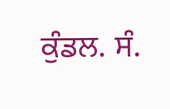ਕੁੰਡਲ. ਸੰ.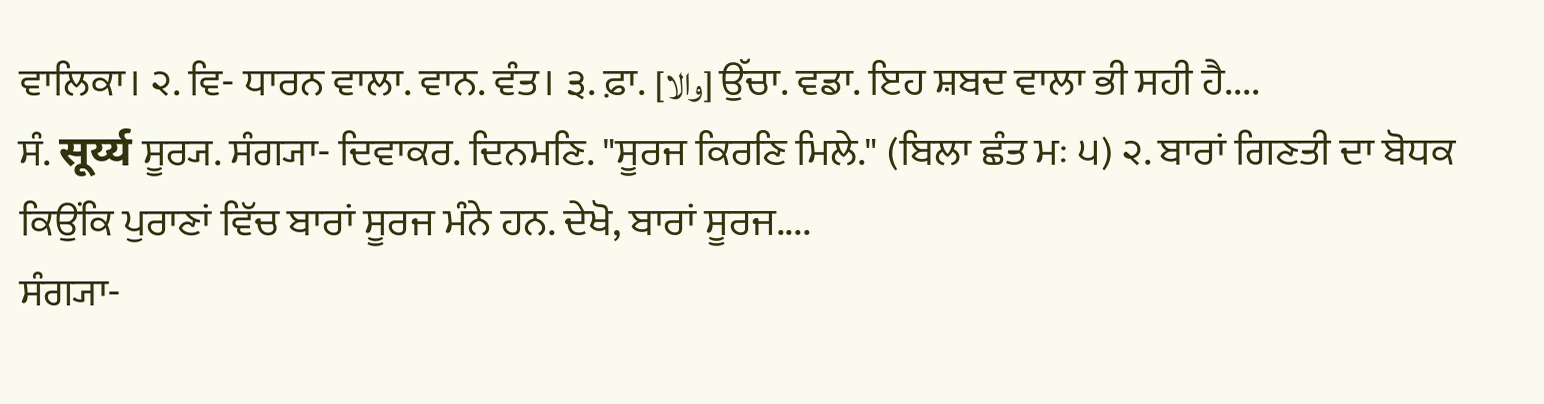ਵਾਲਿਕਾ। ੨. ਵਿ- ਧਾਰਨ ਵਾਲਾ. ਵਾਨ. ਵੰਤ। ੩. ਫ਼ਾ. [والا] ਉੱਚਾ. ਵਡਾ. ਇਹ ਸ਼ਬਦ ਵਾਲਾ ਭੀ ਸਹੀ ਹੈ....
ਸੰ. सूर्य्य ਸੂਰ੍ਯ. ਸੰਗ੍ਯਾ- ਦਿਵਾਕਰ. ਦਿਨਮਣਿ. "ਸੂਰਜ ਕਿਰਣਿ ਮਿਲੇ." (ਬਿਲਾ ਛੰਤ ਮਃ ੫) ੨. ਬਾਰਾਂ ਗਿਣਤੀ ਦਾ ਬੋਧਕ ਕਿਉਂਕਿ ਪੁਰਾਣਾਂ ਵਿੱਚ ਬਾਰਾਂ ਸੂਰਜ ਮੰਨੇ ਹਨ. ਦੇਖੋ, ਬਾਰਾਂ ਸੂਰਜ....
ਸੰਗ੍ਯਾ-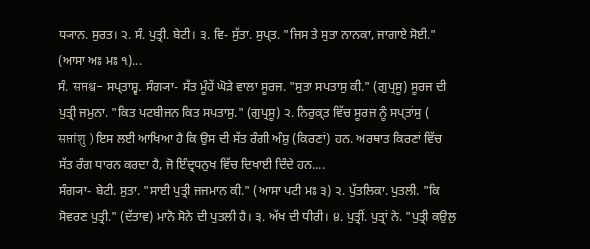ਧ੍ਯਾਨ. ਸੁਰਤ। ੨. ਸੰ. ਪੁਤ੍ਰੀ. ਬੇਟੀ। ੩. ਵਿ- ਸੁੱਤਾ. ਸੁਪ੍ਤ. "ਜਿਸ ਤੇ ਸੁਤਾ ਨਾਨਕਾ, ਜਾਗਾਏ ਸੋਈ." (ਆਸਾ ਅਃ ਮਃ ੧)...
ਸੰ. सप्तश्व- ਸਪ੍ਤਾਸ਼੍ਵ. ਸੰਗ੍ਯਾ- ਸੱਤ ਮੂੰਹੇਂ ਘੋੜੇ ਵਾਲਾ ਸੂਰਜ. "ਸੁਤਾ ਸਪਤਾਸੁ ਕੀ." (ਗੁਪ੍ਰਸੂ) ਸੂਰਜ ਦੀ ਪੁਤ੍ਰੀ ਜਮੁਨਾ. "ਕਿਤ ਪਟਬੀਜਨ ਕਿਤ ਸਪਤਾਸੁ." (ਗੁਪ੍ਰਸੂ) ੨. ਨਿਰੁਕ੍ਤ ਵਿੱਚ ਸੂਰਜ ਨੂੰ ਸਪ੍ਤਾਂਸੁ ( सप्तांशु ) ਇਸ ਲਈ ਆਖਿਆ ਹੈ ਕਿ ਉਸ ਦੀ ਸੱਤ ਰੰਗੀ ਅੰਸ਼ੁ (ਕਿਰਣਾਂ) ਹਨ. ਅਰਥਾਤ ਕਿਰਣਾਂ ਵਿੱਚ ਸੱਤ ਰੰਗ ਧਾਰਨ ਕਰਦਾ ਹੈ, ਜੋ ਇੰਦ੍ਰਧਨੁਖ ਵਿੱਚ ਦਿਖਾਈ ਦਿੰਦੇ ਹਨ....
ਸੰਗ੍ਯਾ- ਬੇਟੀ. ਸੁਤਾ. "ਸਾਈ ਪੁਤ੍ਰੀ ਜਜਮਾਨ ਕੀ." (ਆਸਾ ਪਟੀ ਮਃ ੩) ੨. ਪੁੱਤਲਿਕਾ. ਪੁਤਲੀ. "ਕਿ ਸੋਵਰਣ ਪੁਤ੍ਰੀ." (ਦੱਤਾਵ) ਮਾਨੋ ਸੋਨੇ ਦੀ ਪੁਤਲੀ ਹੈ। ੩. ਅੱਖ ਦੀ ਧੀਰੀ। ੪. ਪੁਤ੍ਰੀਂ. ਪੁਤ੍ਰਾਂ ਨੇ. "ਪੁਤ੍ਰੀ ਕਉਲੁ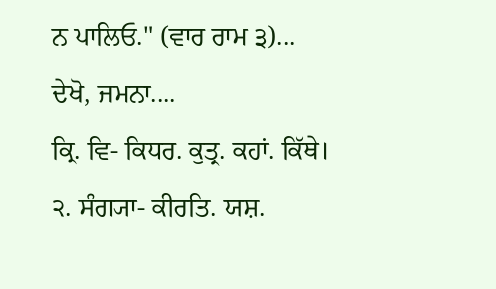ਨ ਪਾਲਿਓ." (ਵਾਰ ਰਾਮ ੩)...
ਦੇਖੋ, ਜਮਨਾ....
ਕ੍ਰਿ. ਵਿ- ਕਿਧਰ. ਕੁਤ੍ਰ. ਕਹਾਂ. ਕਿੱਥੇ। ੨. ਸੰਗ੍ਯਾ- ਕੀਰਤਿ. ਯਸ਼.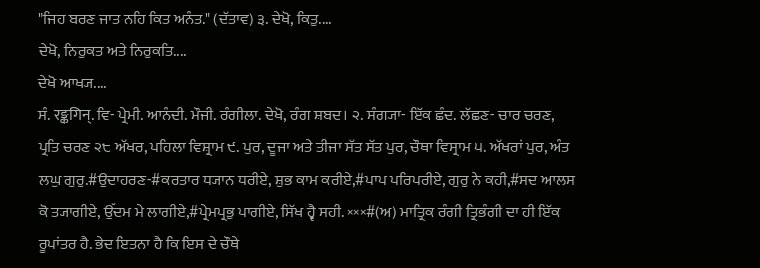"ਜਿਹ ਬਰਣ ਜਾਤ ਨਹਿ ਕਿਤ ਅਨੰਤ." (ਦੱਤਾਵ) ੩. ਦੇਖੋ, ਕਿਤੁ....
ਦੇਖੋ, ਨਿਰੁਕਤ ਅਤੇ ਨਿਰੁਕਤਿ....
ਦੇਖੋ ਆਖ੍ਯ....
ਸੰ. रङ्कगिन्. ਵਿ- ਪ੍ਰੇਮੀ. ਆਨੰਦੀ. ਮੌਜੀ. ਰੰਗੀਲਾ. ਦੇਖੋ, ਰੰਗ ਸ਼ਬਦ। ੨. ਸੰਗ੍ਯਾ- ਇੱਕ ਛੰਦ. ਲੱਛਣ- ਚਾਰ ਚਰਣ, ਪ੍ਰਤਿ ਚਰਣ ੨੮ ਅੱਖਰ, ਪਹਿਲਾ ਵਿਸ਼੍ਰਾਮ ੯. ਪੁਰ, ਦੂਜਾ ਅਤੇ ਤੀਜਾ ਸੱਤ ਸੱਤ ਪੁਰ, ਚੌਥਾ ਵਿਸ੍ਰਾਮ ੫. ਅੱਖਰਾਂ ਪੁਰ, ਅੰਤ ਲਘੁ ਗੁਰੁ.#ਉਦਾਹਰਣ-#ਕਰਤਾਰ ਧ੍ਯਾਨ ਧਰੀਏ, ਸ਼ੁਭ ਕਾਮ ਕਰੀਏ,#ਪਾਪ ਪਰਿਪਰੀਏ, ਗੁਰੁ ਨੇ ਕਹੀ,#ਸਦ ਆਲਸ ਕੋ ਤ੍ਯਾਗੀਏ, ਉੱਦਮ ਮੇ ਲਾਗੀਏ,#ਪ੍ਰੇਮਪ੍ਰਭੁ ਪਾਗੀਏ, ਸਿੱਖ ਹ੍ਵੈ ਸਹੀ. ×××#(ਅ) ਮਾਤ੍ਰਿਕ ਰੰਗੀ ਤ੍ਰਿਭੰਗੀ ਦਾ ਹੀ ਇੱਕ ਰੂਪਾਂਤਰ ਹੈ. ਭੇਦ ਇਤਨਾ ਹੈ ਕਿ ਇਸ ਦੇ ਚੌਥੇ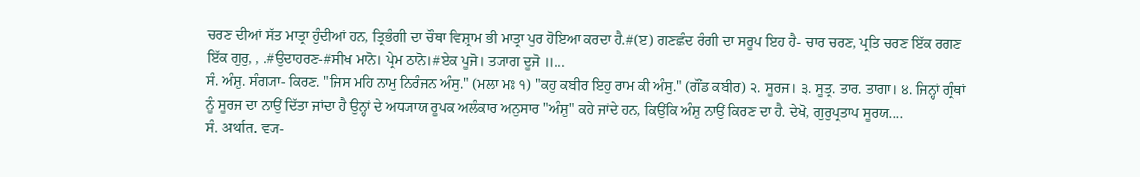ਚਰਣ ਦੀਆਂ ਸੱਤ ਮਾਤ੍ਰਾ ਹੁੰਦੀਆਂ ਹਨ, ਤ੍ਰਿਭੰਗੀ ਦਾ ਚੌਥਾ ਵਿਸ਼੍ਰਾਮ ਭੀ ਮਾਤ੍ਰਾ ਪੁਰ ਹੋਇਆ ਕਰਦਾ ਹੈ.#(ੲ) ਗਣਛੰਦ ਰੰਗੀ ਦਾ ਸਰੂਪ ਇਹ ਹੈ- ਚਾਰ ਚਰਣ, ਪ੍ਰਤਿ ਚਰਣ ਇੱਕ ਰਗਣ ਇੱਕ ਗੁਰੁ, , .#ਉਦਾਹਰਣ-#ਸੀਖ ਮਾਨੋ। ਪ੍ਰੇਮ ਠਾਨੋ।#ਏਕ ਪੂਜੋ। ਤ੍ਯਾਗ ਦੂਜੋ ॥...
ਸੰ. ਅੰਸ਼ੁ. ਸੰਗ੍ਯਾ- ਕਿਰਣ. "ਜਿਸ ਮਹਿ ਨਾਮੁ ਨਿਰੰਜਨ ਅੰਸੁ." (ਮਲਾ ਮਃ ੧) "ਕਹੁ ਕਬੀਰ ਇਹੁ ਰਾਮ ਕੀ ਅੰਸੁ." (ਗੌਂਡ ਕਬੀਰ) ੨. ਸੂਰਜ। ੩. ਸੂਤ੍ਰ. ਤਾਰ. ਤਾਗਾ। ੪. ਜਿਨ੍ਹਾਂ ਗ੍ਰੰਥਾਂ ਨੂੰ ਸੂਰਜ ਦਾ ਨਾਉਂ ਦਿੱਤਾ ਜਾਂਦਾ ਹੈ ਉਨ੍ਹਾਂ ਦੇ ਅਧ੍ਯਾਯ ਰੂਪਕ ਅਲੰਕਾਰ ਅਨੁਸਾਰ "ਅੰਸ਼ੁ" ਕਹੇ ਜਾਂਦੇ ਹਨ, ਕਿਉਂਕਿ ਅੰਸ਼ੁ ਨਾਉਂ ਕਿਰਣ ਦਾ ਹੈ. ਦੇਖੋ, ਗੁਰੁਪ੍ਰਤਾਪ ਸੂਰਯ....
ਸੰ. अर्थात. ਵ੍ਯ-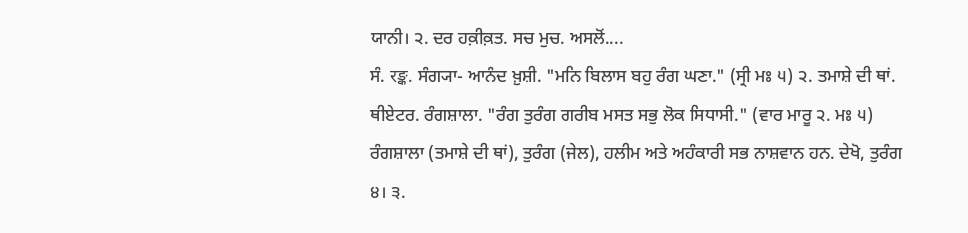ਯਾਨੀ। ੨. ਦਰ ਹਕ਼ੀਕ਼ਤ. ਸਚ ਮੁਚ. ਅਸਲੋਂ....
ਸੰ. रङ्क. ਸੰਗ੍ਯਾ- ਆਨੰਦ ਖ਼ੁਸ਼ੀ. "ਮਨਿ ਬਿਲਾਸ ਬਹੁ ਰੰਗ ਘਣਾ." (ਸ੍ਰੀ ਮਃ ੫) ੨. ਤਮਾਸ਼ੇ ਦੀ ਥਾਂ. ਥੀਏਟਰ. ਰੰਗਸ਼ਾਲਾ. "ਰੰਗ ਤੁਰੰਗ ਗਰੀਬ ਮਸਤ ਸਭੁ ਲੋਕ ਸਿਧਾਸੀ." (ਵਾਰ ਮਾਰੂ ੨. ਮਃ ੫) ਰੰਗਸ਼ਾਲਾ (ਤਮਾਸ਼ੇ ਦੀ ਥਾਂ), ਤੁਰੰਗ (ਜੇਲ), ਹਲੀਮ ਅਤੇ ਅਹੰਕਾਰੀ ਸਭ ਨਾਸ਼ਵਾਨ ਹਨ. ਦੇਖੋ, ਤੁਰੰਗ ੪। ੩.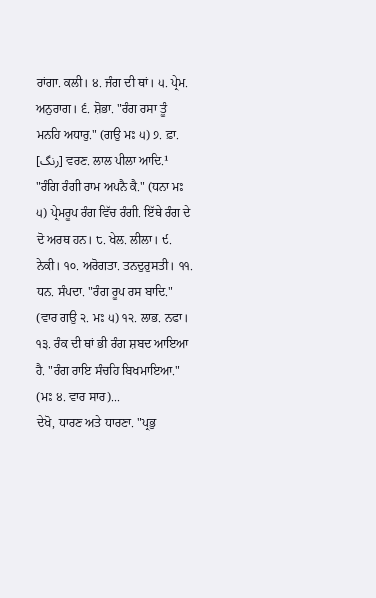ਰਾਂਗਾ. ਕਲੀ। ੪. ਜੰਗ ਦੀ ਥਾਂ। ੫. ਪ੍ਰੇਮ. ਅਨੁਰਾਗ। ੬. ਸ਼ੋਭਾ. "ਰੰਗ ਰਸਾ ਤੂੰ ਮਨਹਿ ਅਧਾਰੁ." (ਗਉ ਮਃ ੫) ੭. ਫ਼ਾ. [رنگ] ਵਰਣ. ਲਾਲ ਪੀਲਾ ਆਦਿ.¹ "ਰੰਗਿ ਰੰਗੀ ਰਾਮ ਅਪਨੈ ਕੈ." (ਧਨਾ ਮਃ ੫) ਪ੍ਰੇਮਰੂਪ ਰੰਗ ਵਿੱਚ ਰੰਗੀ. ਇੱਥੇ ਰੰਗ ਦੇ ਦੋ ਅਰਥ ਹਨ। ੮. ਖੇਲ. ਲੀਲਾ। ੯. ਨੇਕੀ। ੧੦. ਅਰੋਗਤਾ. ਤਨਦੁਰੁਸਤੀ। ੧੧. ਧਨ. ਸੰਪਦਾ. "ਰੰਗ ਰੂਪ ਰਸ ਬਾਦਿ." (ਵਾਰ ਗਉ ੨. ਮਃ ੫) ੧੨. ਲਾਭ. ਨਫਾ। ੧੩. ਰੰਕ ਦੀ ਥਾਂ ਭੀ ਰੰਗ ਸ਼ਬਦ ਆਇਆ ਹੈ. "ਰੰਗ ਰਾਇ ਸੰਚਹਿ ਬਿਖਮਾਇਆ." (ਮਃ ੪. ਵਾਰ ਸਾਰ)...
ਦੇਖੋ, ਧਾਰਣ ਅਤੇ ਧਾਰਣਾ. "ਪ੍ਰਭੁ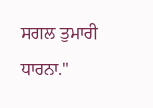ਸਗਲ ਤੁਮਾਰੀ ਧਾਰਨਾ."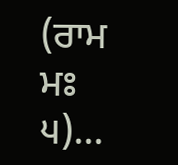(ਰਾਮ ਮਃ ੫)...